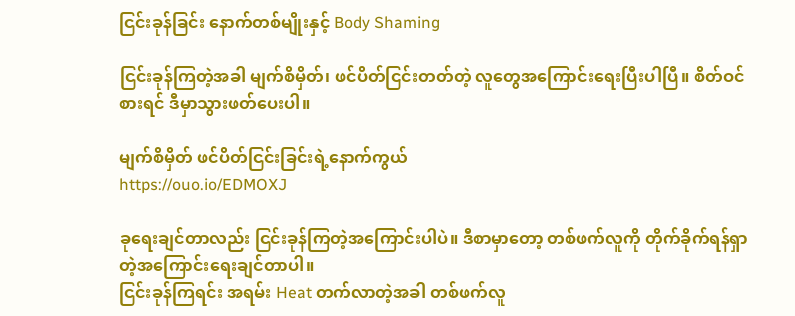ငြင်းခုန်ခြင်း နောက်တစ်မျိုးနှင့် Body Shaming

ငြင်းခုန်ကြတဲ့အခါ မျက်စိမှိတ်၊ ဖင်ပိတ်ငြင်းတတ်တဲ့ လူတွေအကြောင်းရေးပြီးပါပြီ။ စိတ်ဝင်စားရင် ဒီမှာသွားဖတ်ပေးပါ။

မျက်စိမှိတ် ဖင်ပိတ်ငြင်းခြင်းရဲ့နောက်ကွယ်
https://ouo.io/EDMOXJ

ခုရေးချင်တာလည်း ငြင်းခုန်ကြတဲ့အကြောင်းပါပဲ။ ဒီစာမှာတော့ တစ်ဖက်လူကို တိုက်ခိုက်ရန်ရှာတဲ့အကြောင်းရေးချင်တာပါ။
ငြင်းခုန်ကြရင်း အရမ်း Heat တက်လာတဲ့အခါ တစ်ဖက်လူ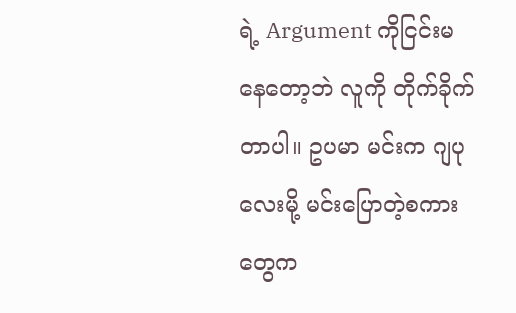ရဲ့ Argument ကိုငြင်းမနေတော့ဘဲ လူကို တိုက်ခိုက်တာပါ။ ဥပမာ မင်းက ဂျပုလေးမို့ မင်းပြောတဲ့စကားတွေက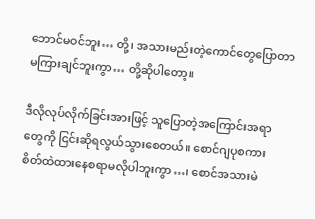ဘောင်မဝင်ဘူး… တို့၊ အသားမည်းတဲ့ကောင်တွေပြောတာ မကြားချင်ဘူးကွာ… တို့ဆိုပါတော့။

ဒီလိုလုပ်လိုက်ခြင်းအားဖြင့် သူပြောတဲ့အကြောင်းအရာတွေကို ငြင်းဆိုရလွယ်သွားစေတယ်။ စောင်ဂျပုစကား စိတ်ထဲထားနေစရာမလိုပါဘူးကွာ…၊ စောင်အသားမဲ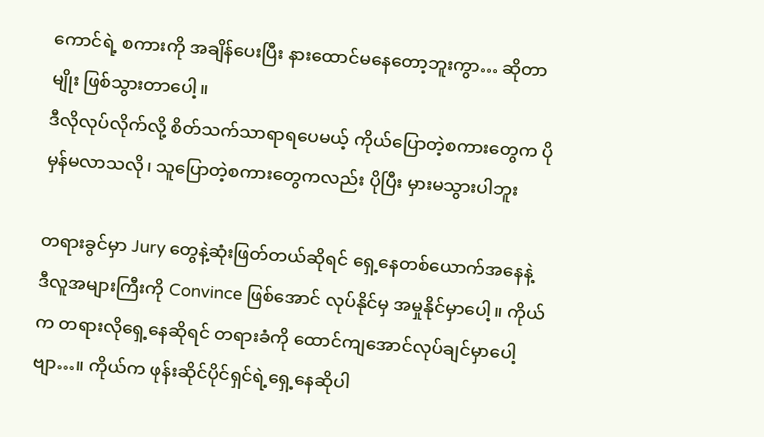ကောင်ရဲ့ စကားကို အချိန်ပေးပြီး နားထောင်မနေတော့ဘူးကွာ… ဆိုတာမျိုး ဖြစ်သွားတာပေါ့။
ဒီလိုလုပ်လိုက်လို့ စိတ်သက်သာရာရပေမယ့် ကိုယ်ပြောတဲ့စကားတွေက ပိုမှန်မလာသလို၊ သူပြောတဲ့စကားတွေကလည်း ပိုပြီး မှားမသွားပါဘူး

တရားခွင်မှာ Jury တွေနဲ့ဆုံးဖြတ်တယ်ဆိုရင် ရှေ့နေတစ်ယောက်အနေနဲ့ ဒီလူအများကြီးကို Convince ဖြစ်အောင် လုပ်နိုင်မှ အမှုနိုင်မှာပေါ့။ ကိုယ်က တရားလိုရှေ့နေဆိုရင် တရားခံကို ထောင်ကျအောင်လုပ်ချင်မှာပေါ့ဗျာ…။ ကိုယ်က ဖုန်းဆိုင်ပိုင်ရှင်ရဲ့ရှေ့နေဆိုပါ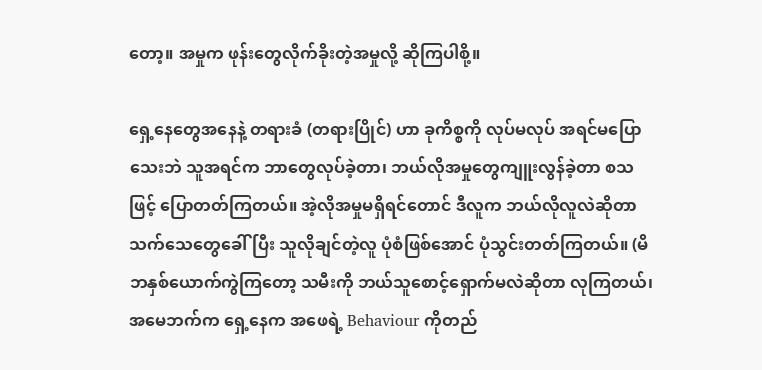တော့။ အမှုက ဖုန်းတွေလိုက်ခိုးတဲ့အမှုလို့ ဆိုကြပါစို့။

ရှေ့နေတွေအနေနဲ့ တရားခံ (တရားပြိုင်) ဟာ ခုကိစ္စကို လုပ်မလုပ် အရင်မပြောသေးဘဲ သူအရင်က ဘာတွေလုပ်ခဲ့တာ၊ ဘယ်လိုအမှုတွေကျူးလွန်ခဲ့တာ စသဖြင့် ပြောတတ်ကြတယ်။ အဲ့လိုအမှုမရှိရင်တောင် ဒီလူက ဘယ်လိုလူလဲဆိုတာ သက်သေတွေခေါ်ပြီး သူလိုချင်တဲ့လူ ပုံစံဖြစ်အောင် ပုံသွင်းတတ်ကြတယ်။ (မိဘနှစ်ယောက်ကွဲကြတော့ သမီးကို ဘယ်သူစောင့်ရှောက်မလဲဆိုတာ လုကြတယ်၊ အမေဘက်က ရှေ့နေက အဖေရဲ့ Behaviour ကိုတည်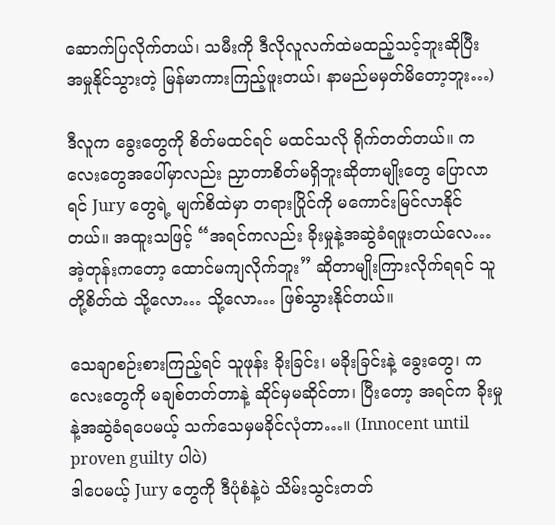ဆောက်ပြလိုက်တယ်၊ သမီးကို ဒီလိုလူလက်ထဲမထည့်သင့်ဘူးဆိုပြီး အမှုနိုင်သွားတဲ့ မြန်မာကားကြည့်ဖူးတယ်၊ နာမည်မမှတ်မိတော့ဘူး…)

ဒီလူက ခွေးတွေကို စိတ်မထင်ရင် မထင်သလို ရိုက်တတ်တယ်။ ကလေးတွေအပေါ်မှာလည်း ညှာတာစိတ်မရှိဘူးဆိုတာမျိုးတွေ ပြောလာရင် Jury တွေရဲ့ မျက်စိထဲမှာ တရားပြိုင်ကို မကောင်းမြင်လာနိုင်တယ်။ အထူးသဖြင့် “အရင်ကလည်း ခိုးမှုနဲ့အဆွဲခံရဖူးတယ်လေ… အဲ့တုန်းကတော့ ထောင်မကျလိုက်ဘူး” ဆိုတာမျိုးကြားလိုက်ရရင် သူတို့စိတ်ထဲ သို့လော… သို့လော… ဖြစ်သွားနိုင်တယ်။

သေချာစဉ်းစားကြည့်ရင် သူဖုန်း ခိုးခြင်း၊ မခိုးခြင်းနဲ့ ခွေးတွေ၊ ကလေးတွေကို မချစ်တတ်တာနဲ့ ဆိုင်မှမဆိုင်တာ၊ ပြီးတော့ အရင်က ခိုးမှုနဲ့အဆွဲခံရပေမယ့် သက်သေမှမခိုင်လုံတာ…။ (Innocent until proven guilty ပါပဲ)
ဒါပေမယ့် Jury တွေကို ဒီပုံစံနဲ့ပဲ သိမ်းသွင်းတတ်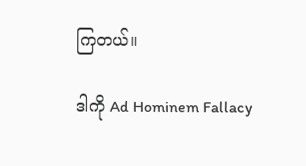ကြတယ်။

ဒါကို Ad Hominem Fallacy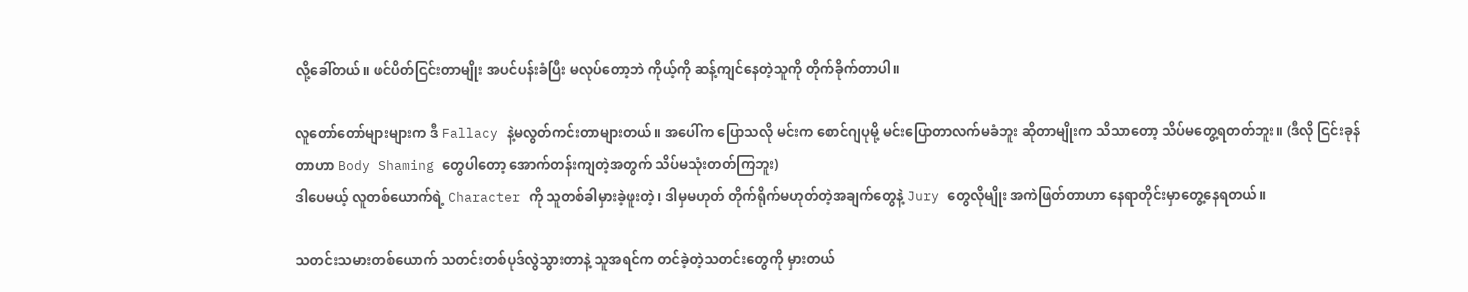လို့ခေါ်တယ်။ ဖင်ပိတ်ငြင်းတာမျိုး အပင်ပန်းခံပြီး မလုပ်တော့ဘဲ ကိုယ့်ကို ဆန့်ကျင်နေတဲ့သူကို တိုက်ခိုက်တာပါ။

လူတော်တော်များများက ဒီ Fallacy နဲ့မလွတ်ကင်းတာများတယ်။ အပေါ်က ပြောသလို မင်းက စောင်ဂျပုမို့ မင်းပြောတာလက်မခံဘူး ဆိုတာမျိုးက သိသာတော့ သိပ်မတွေ့ရတတ်ဘူး။ (ဒီလို ငြင်းခုန်တာဟာ Body Shaming တွေပါတော့ အောက်တန်းကျတဲ့အတွက် သိပ်မသုံးတတ်ကြဘူး)
ဒါပေမယ့် လူတစ်ယောက်ရဲ့ Character ကို သူတစ်ခါမှားခဲ့ဖူးတဲ့၊ ဒါမှမဟုတ် တိုက်ရိုက်မဟုတ်တဲ့အချက်တွေနဲ့ Jury တွေလိုမျိုး အကဲဖြတ်တာဟာ နေရာတိုင်းမှာတွေ့နေရတယ်။

သတင်းသမားတစ်ယောက် သတင်းတစ်ပုဒ်လွဲသွားတာနဲ့ သူအရင်က တင်ခဲ့တဲ့သတင်းတွေကို မှားတယ်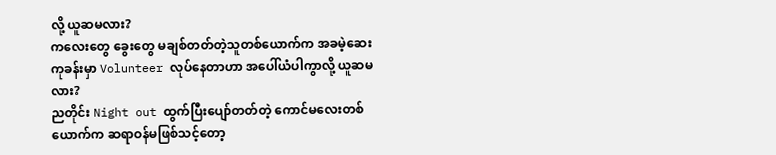လို့ ယူဆမလား?
ကလေးတွေ ခွေးတွေ မချစ်တတ်တဲ့သူတစ်ယောက်က အခမဲ့ဆေးကုခန်းမှာ Volunteer လုပ်နေတာဟာ အပေါ်ယံပါကွာလို့ ယူဆမလား?
ညတိုင်း Night out ထွက်ပြီးပျော်တတ်တဲ့ ကောင်မလေးတစ်ယောက်က ဆရာဝန်မဖြစ်သင့်တော့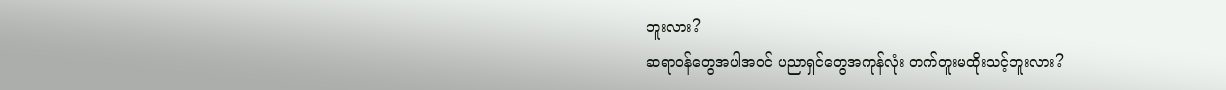ဘူးလား?
ဆရာဝန်တွေအပါအဝင် ပညာရှင်တွေအကုန်လုံး တက်တူးမထိုးသင့်ဘူးလား?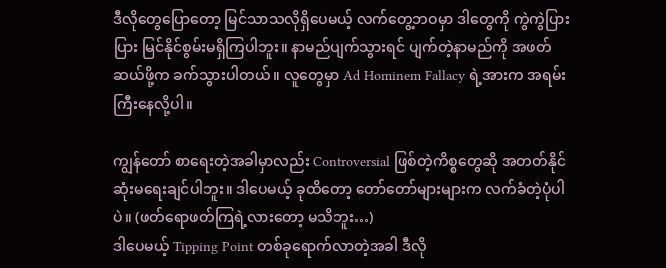ဒီလိုတွေပြောတော့ မြင်သာသလိုရှိပေမယ့် လက်တွေ့ဘဝမှာ ဒါတွေကို ကွဲကွဲပြားပြား မြင်နိုင်စွမ်းမရှိကြပါဘူး။ နာမည်ပျက်သွားရင် ပျက်တဲ့နာမည်ကို အဖတ်ဆယ်ဖို့က ခက်သွားပါတယ်။ လူတွေမှာ Ad Hominem Fallacy ရဲ့အားက အရမ်းကြီးနေလို့ပါ။

ကျွန်တော် စာရေးတဲ့အခါမှာလည်း Controversial ဖြစ်တဲ့ကိစ္စတွေဆို အတတ်နိုင်ဆုံးမရေးချင်ပါဘူး။ ဒါပေမယ့် ခုထိတော့ တော်တော်များများက လက်ခံတဲ့ပုံပါပဲ။ (ဖတ်ရောဖတ်ကြရဲ့လားတော့ မသိဘူး…)
ဒါပေမယ့် Tipping Point တစ်ခုရောက်လာတဲ့အခါ ဒီလို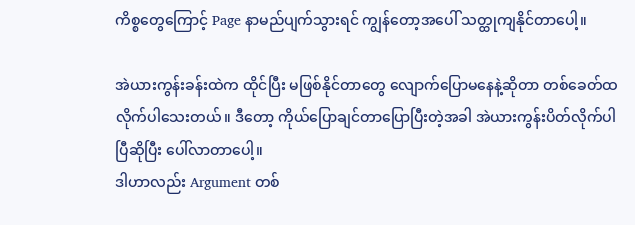ကိစ္စတွေကြောင့် Page နာမည်ပျက်သွားရင် ကျွန်တော့အပေါ် သတ္ထုကျနိုင်တာပေါ့။

အဲယားကွန်းခန်းထဲက ထိုင်ပြီး မဖြစ်နိုင်တာတွေ လျောက်ပြောမနေနဲ့ဆိုတာ တစ်ခေတ်ထလိုက်ပါသေးတယ်။ ဒီတော့ ကိုယ်ပြောချင်တာပြောပြီးတဲ့အခါ အဲယားကွန်းပိတ်လိုက်ပါပြီဆိုပြီး ပေါ်လာတာပေါ့။
ဒါဟာလည်း Argument တစ်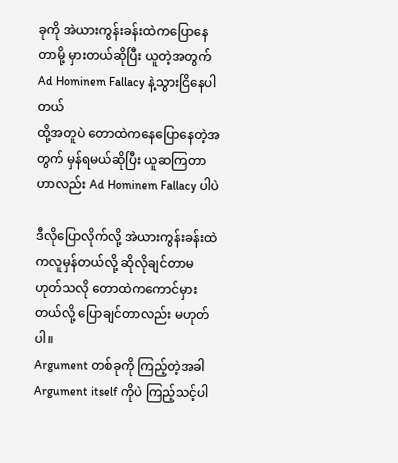ခုကို အဲယားကွန်းခန်းထဲကပြောနေတာမို့ မှားတယ်ဆိုပြီး ယူတဲ့အတွက် Ad Hominem Fallacy နဲ့သွားငြိနေပါတယ်
ထို့အတူပဲ တောထဲကနေပြောနေတဲ့အတွက် မှန်ရမယ်ဆိုပြီး ယူဆကြတာဟာလည်း Ad Hominem Fallacy ပါပဲ

ဒီလိုပြောလိုက်လို့ အဲယားကွန်းခန်းထဲကလူမှန်တယ်လို့ ဆိုလိုချင်တာမဟုတ်သလို တောထဲကကောင်မှားတယ်လို့ ပြောချင်တာလည်း မဟုတ်ပါ။
Argument တစ်ခုကို ကြည့်တဲ့အခါ Argument itself ကိုပဲ ကြည့်သင့်ပါ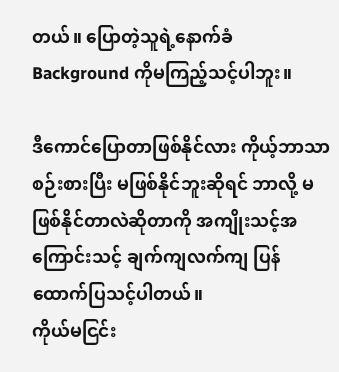တယ်။ ပြောတဲ့သူရဲ့နောက်ခံ Background ကိုမကြည့်သင့်ပါဘူး။

ဒီကောင်ပြောတာဖြစ်နိုင်လား ကိုယ့်ဘာသာစဉ်းစားပြီး မဖြစ်နိုင်ဘူးဆိုရင် ဘာလို့ မဖြစ်နိုင်တာလဲဆိုတာကို အကျိုးသင့်အကြောင်းသင့် ချက်ကျလက်ကျ ပြန်ထောက်ပြသင့်ပါတယ်။
ကိုယ်မငြင်း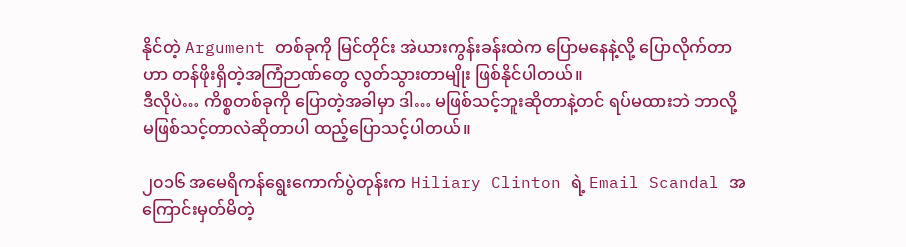နိုင်တဲ့ Argument တစ်ခုကို မြင်တိုင်း အဲယားကွန်းခန်းထဲက ပြောမနေနဲ့လို့ ပြောလိုက်တာဟာ တန်ဖိုးရှိတဲ့အကြံဉာဏ်တွေ လွတ်သွားတာမျိုး ဖြစ်နိုင်ပါတယ်။
ဒီလိုပဲ… ကိစ္စတစ်ခုကို ပြောတဲ့အခါမှာ ဒါ… မဖြစ်သင့်ဘူးဆိုတာနဲ့တင် ရပ်မထားဘဲ ဘာလို့မဖြစ်သင့်တာလဲဆိုတာပါ ထည့်ပြောသင့်ပါတယ်။

၂၀၁၆ အမေရိကန်ရွေးကောက်ပွဲတုန်းက Hiliary Clinton ရဲ့ Email Scandal အကြောင်းမှတ်မိတဲ့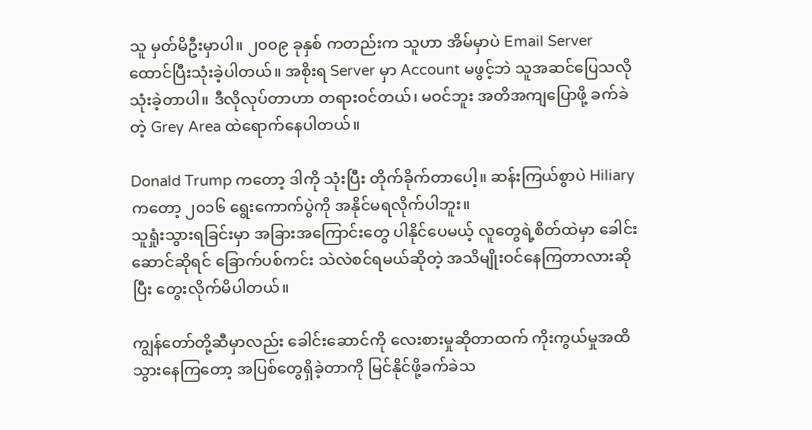သူ မှတ်မိဦးမှာပါ။ ၂၀၀၉ ခုနှစ် ကတည်းက သူဟာ အိမ်မှာပဲ Email Server ထောင်ပြီးသုံးခဲ့ပါတယ်။ အစိုးရ Server မှာ Account မဖွင့်ဘဲ သူအဆင်ပြေသလို သုံးခဲ့တာပါ။ ဒီလိုလုပ်တာဟာ တရားဝင်တယ်၊ မဝင်ဘူး အတိအကျပြောဖို့ ခက်ခဲတဲ့ Grey Area ထဲရောက်နေပါတယ်။

Donald Trump ကတော့ ဒါကို သုံးပြီး တိုက်ခိုက်တာပေါ့။ ဆန်းကြယ်စွာပဲ Hiliary ကတော့ ၂၀၁၆ ရွေးကောက်ပွဲကို အနိုင်မရလိုက်ပါဘူး။
သူရှုံးသွားရခြင်းမှာ အခြားအကြောင်းတွေ ပါနိုင်ပေမယ့် လူတွေရဲ့စိတ်ထဲမှာ ခေါင်းဆောင်ဆိုရင် ခြောက်ပစ်ကင်း သဲလဲစင်ရမယ်ဆိုတဲ့ အသိမျိုးဝင်နေကြတာလားဆိုပြီး တွေးလိုက်မိပါတယ်။

ကျွန်တော်တို့ဆီမှာလည်း ခေါင်းဆောင်ကို လေးစားမှုဆိုတာထက် ကိုးကွယ်မှုအထိသွားနေကြတော့ အပြစ်တွေရှိခဲ့တာကို မြင်နိုင်ဖို့ခက်ခဲသ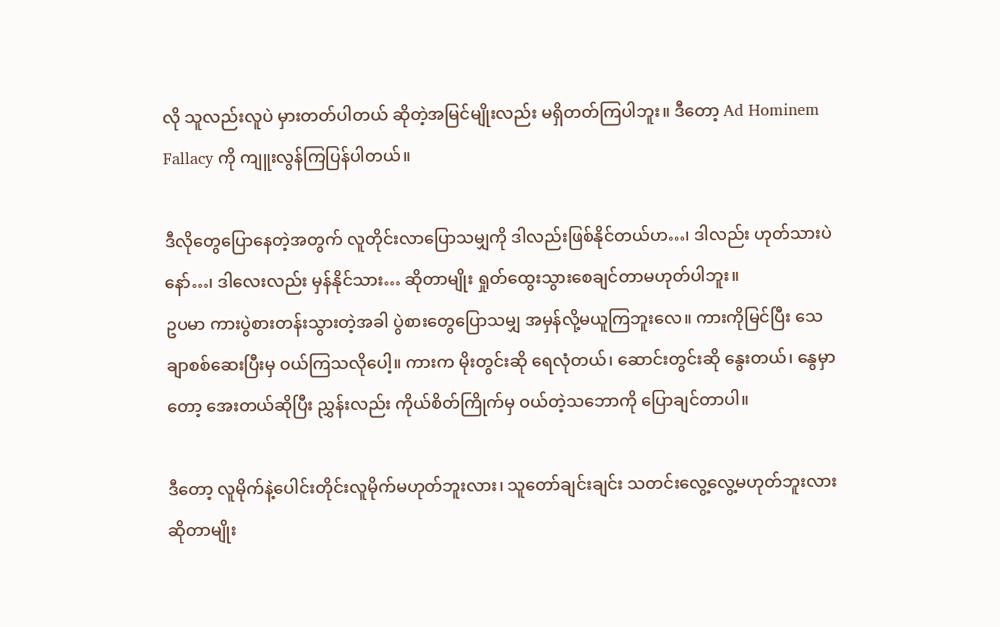လို သူလည်းလူပဲ မှားတတ်ပါတယ် ဆိုတဲ့အမြင်မျိုးလည်း မရှိတတ်ကြပါဘူး။ ဒီတော့ Ad Hominem Fallacy ကို ကျူးလွန်ကြပြန်ပါတယ်။

ဒီလိုတွေပြောနေတဲ့အတွက် လူတိုင်းလာပြောသမျှကို ဒါလည်းဖြစ်နိုင်တယ်ဟ…၊ ဒါလည်း ဟုတ်သားပဲနော်…၊ ဒါလေးလည်း မှန်နိုင်သား… ဆိုတာမျိုး ရှုတ်ထွေးသွားစေချင်တာမဟုတ်ပါဘူး။
ဥပမာ ကားပွဲစားတန်းသွားတဲ့အခါ ပွဲစားတွေပြောသမျှ အမှန်လို့မယူကြဘူးလေ။ ကားကိုမြင်ပြီး သေချာစစ်ဆေးပြီးမှ ဝယ်ကြသလိုပေါ့။ ကားက မိုးတွင်းဆို ရေလုံတယ်၊ ဆောင်းတွင်းဆို နွေးတယ်၊ နွေမှာတော့ အေးတယ်ဆိုပြီး ညွှန်းလည်း ကိုယ်စိတ်ကြိုက်မှ ဝယ်တဲ့သဘောကို ပြောချင်တာပါ။

ဒီတော့ လူမိုက်နဲ့ပေါင်းတိုင်းလူမိုက်မဟုတ်ဘူးလား၊ သူတော်ချင်းချင်း သတင်းလွေ့လွေ့မဟုတ်ဘူးလား ဆိုတာမျိုး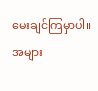မေးချင်ကြမှာပါ။ အများ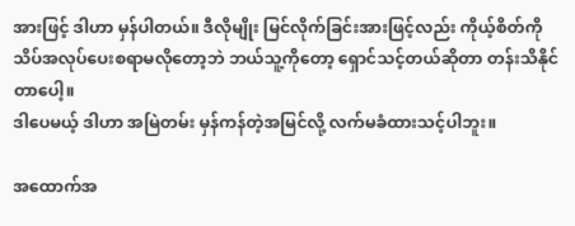အားဖြင့် ဒါဟာ မှန်ပါတယ်။ ဒီလိုမျိုး မြင်လိုက်ခြင်းအားဖြင့်လည်း ကိုယ့်စိတ်ကို သိပ်အလုပ်ပေးစရာမလိုတော့ဘဲ ဘယ်သူ့ကိုတော့ ရှောင်သင့်တယ်ဆိုတာ တန်းသိနိုင်တာပေါ့။
ဒါပေမယ့် ဒါဟာ အမြဲတမ်း မှန်ကန်တဲ့အမြင်လို့ လက်မခံထားသင့်ပါဘူး။

အထောက်အ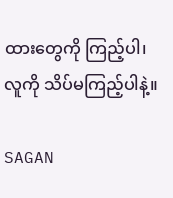ထားတွေကို ကြည့်ပါ၊ လူကို သိပ်မကြည့်ပါနဲ့။

SAGAN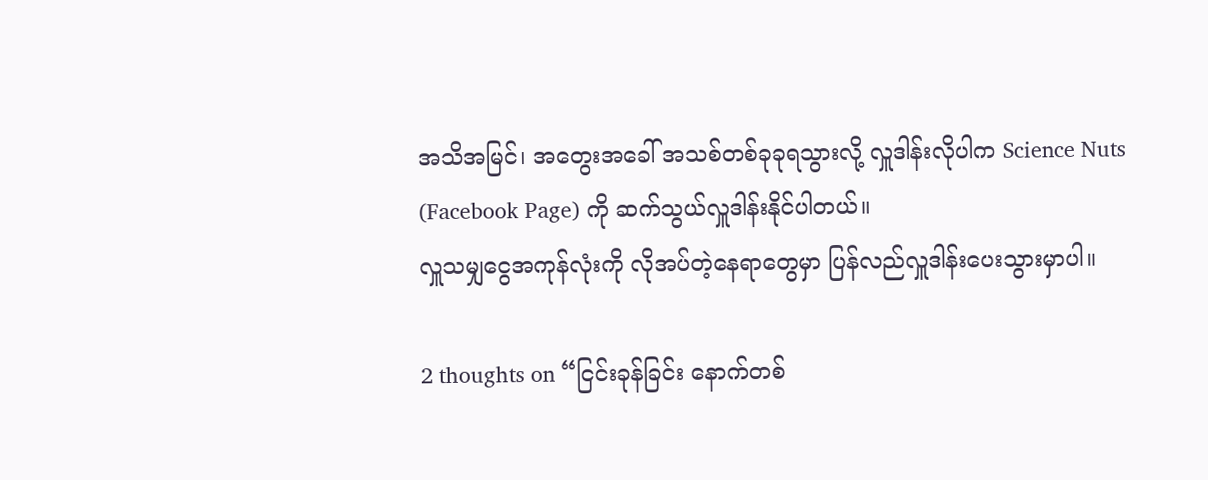အသိအမြင်၊ အတွေးအခေါ် အသစ်တစ်ခုခုရသွားလို့ လှူဒါန်းလိုပါက Science Nuts (Facebook Page) ကို ဆက်သွယ်လှူဒါန်းနိုင်ပါတယ်။
လှူသမျှငွေအကုန်လုံးကို လိုအပ်တဲ့နေရာတွေမှာ ပြန်လည်လှူဒါန်းပေးသွားမှာပါ။

2 thoughts on “ငြင်းခုန်ခြင်း နောက်တစ်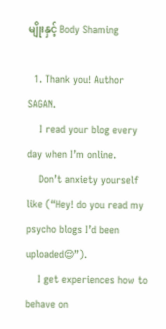မျိုးနှင့် Body Shaming

  1. Thank you! Author SAGAN.
    I read your blog every day when I’m online.
    Don’t anxiety yourself like (“Hey! do you read my psycho blogs I’d been uploaded😌”).
    I get experiences how to behave on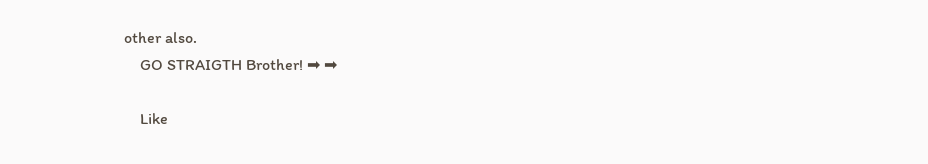other also.
    GO STRAIGTH Brother! ➡ ➡

    Like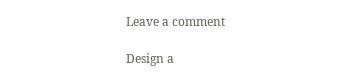Leave a comment

Design a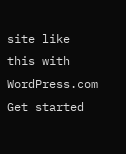site like this with WordPress.com
Get started